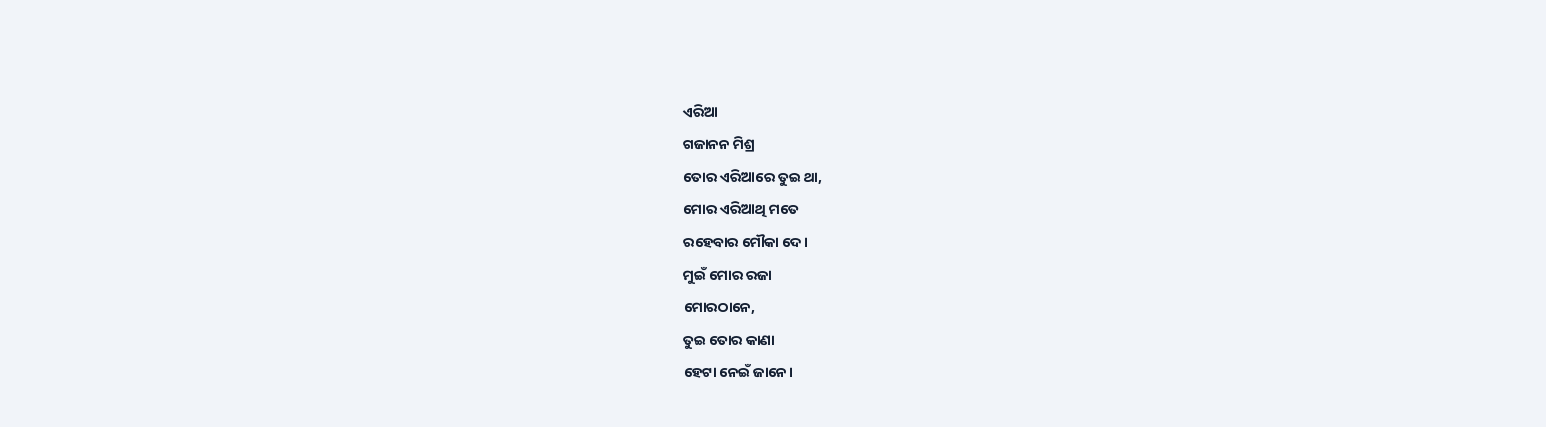ଏରିଆ
ଗଜାନନ ମିଶ୍ର
ତୋର ଏରିଆରେ ତୁଇ ଥା,
ମୋର ଏରିଆଥି ମତେ
ରହେବାର ମୌକା ଦେ।
ମୁଇଁ ମୋର ରଜା
ମୋରଠାନେ,
ତୁଇ ତୋର କାଣା
ହେଟା ନେଇଁ ଜାନେ।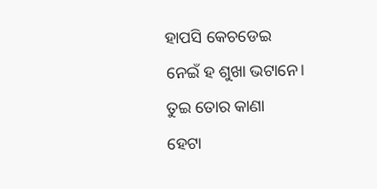ହାପସି କେଚଡେଇ
ନେଇଁ ହ ଶୁଖା ଭଟାନେ।
ତୁଇ ତୋର କାଣା
ହେଟା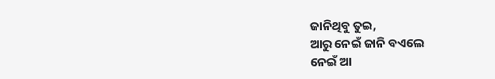ଜାନିଥିବୁ ତୁଇ,
ଆରୁ ନେଇଁ ଜାନି ବଏଲେ
ନେଇଁ ଆ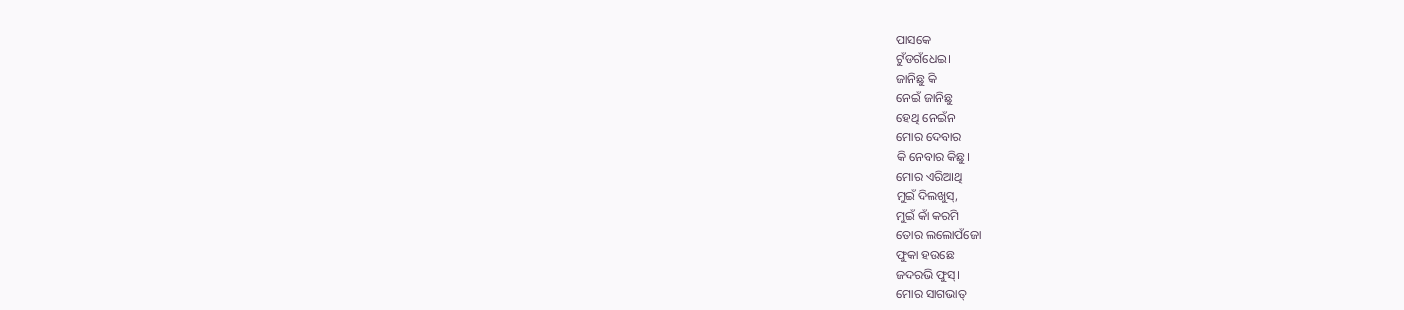ପାସକେ
ଟୁଁଡଗଁଧେଇ।
ଜାନିଛୁ କି
ନେଇଁ ଜାନିଛୁ
ହେଥି ନେଇଁନ
ମୋର ଦେବାର
କି ନେବାର କିଛୁ।
ମୋର ଏରିଆଥି
ମୁଇଁ ଦିଲଖୁସ୍,
ମୁଇଁ କାଁ କରମି
ତୋର ଲଲୋପଁଜୋ
ଫୁକା ହଉଛେ
ଜଦରଭି ଫୁସ୍।
ମୋର ସାଗଭାତ୍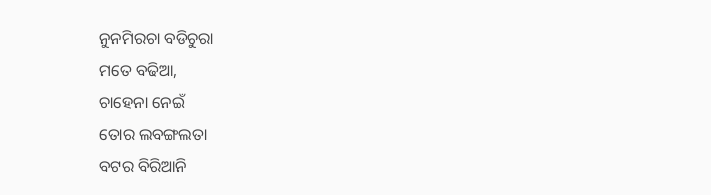ନୁନମିରଚା ବଡିଚୁରା
ମତେ ବଢିଆ,
ଚାହେନା ନେଇଁ
ତୋର ଲବଙ୍ଗଲତା
ବଟର ବିରିଆନି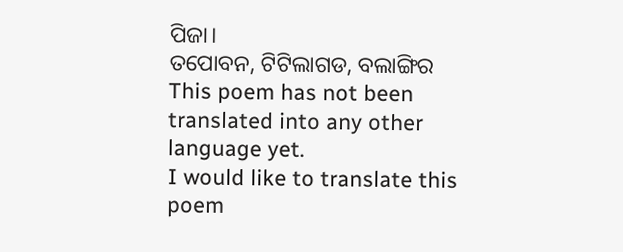ପିଜା।
ତପୋବନ, ଟିଟିଲାଗଡ, ବଲାଙ୍ଗିର
This poem has not been translated into any other language yet.
I would like to translate this poem